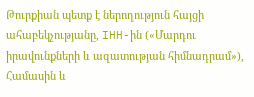Թուրքիան պետք է ներողություն հայցի ահաբեկչությանը, IHH-ին («Մարդու իրավունքների և ազատության հիմնադրամ»), Համասին և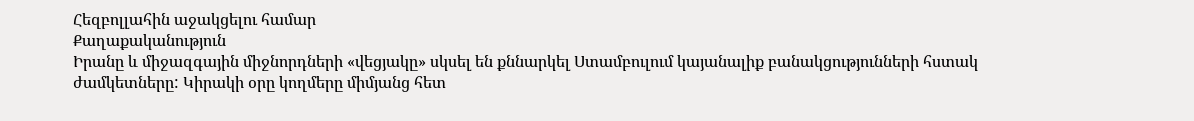Հեզբոլլահին աջակցելու համար
Քաղաքականություն
Իրանը և միջազգային միջնորդների «վեցյակը» սկսել են քննարկել Ստամբուլում կայանալիք բանակցությունների հստակ ժամկետները: Կիրակի օրը կողմերը միմյանց հետ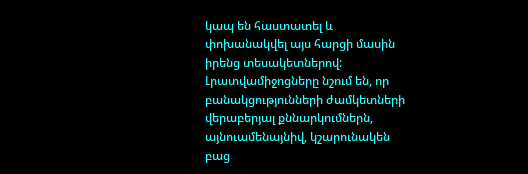կապ են հաստատել և փոխանակվել այս հարցի մասին իրենց տեսակետներով: Լրատվամիջոցները նշում են, որ բանակցությունների ժամկետների վերաբերյալ քննարկումներն, այնուամենայնիվ, կշարունակեն բաց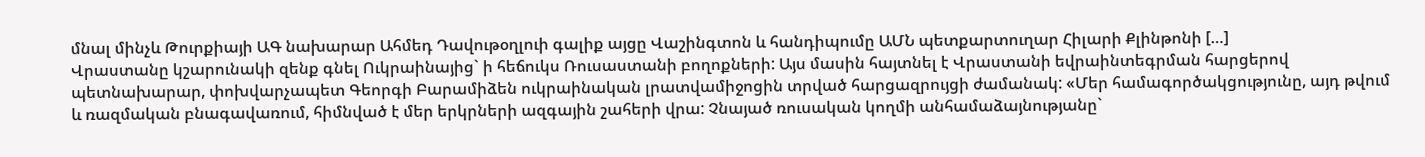մնալ մինչև Թուրքիայի ԱԳ նախարար Ահմեդ Դավութօղլուի գալիք այցը Վաշինգտոն և հանդիպումը ԱՄՆ պետքարտուղար Հիլարի Քլինթոնի […]
Վրաստանը կշարունակի զենք գնել Ուկրաինայից` ի հեճուկս Ռուսաստանի բողոքների: Այս մասին հայտնել է Վրաստանի եվրաինտեգրման հարցերով պետնախարար, փոխվարչապետ Գեորգի Բարամիձեն ուկրաինական լրատվամիջոցին տրված հարցազրույցի ժամանակ: «Մեր համագործակցությունը, այդ թվում և ռազմական բնագավառում, հիմնված է մեր երկրների ազգային շահերի վրա: Չնայած ռուսական կողմի անհամաձայնությանը`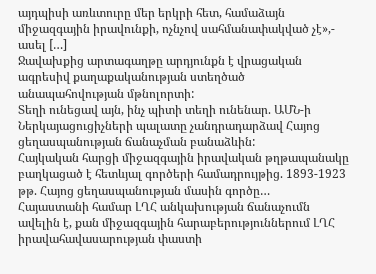այդպիսի առևտուրը մեր երկրի հետ, համաձայն միջազգային իրավունքի, ոչնչով սահմանափակված չէ»,- ասել […]
Ջավախքից արտագաղթը արդյունքն է վրացական ագրեսիվ քաղաքականության ստեղծած անապահովության մթնոլորտի:
Տեղի ունեցավ այն, ինչ պիտի տեղի ունենար. ԱՄՆ-ի Ներկայացուցիչների պալատը չանդրադարձավ Հայոց ցեղասպանության ճանաչման բանաձևին:
Հայկական հարցի միջազգային իրավական թղթապանակը բաղկացած է հետևյալ գործերի համադրույթից. 1893-1923 թթ. Հայոց ցեղասպանության մասին գործը…
Հայաստանի համար ԼՂՀ անկախության ճանաչումն ավելին է, քան միջազգային հարաբերություններում ԼՂՀ իրավահավասարության փաստի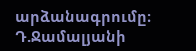արձանագրումը։
Դ.Ջամալյանի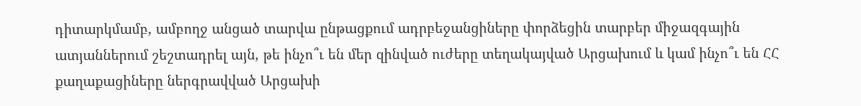դիտարկմամբ, ամբողջ անցած տարվա ընթացքում ադրբեջանցիները փորձեցին տարբեր միջազգային ատյաններում շեշտադրել այն, թե ինչո՞ւ են մեր զինված ուժերը տեղակայված Արցախում և կամ ինչո՞ւ են ՀՀ քաղաքացիները ներգրավված Արցախի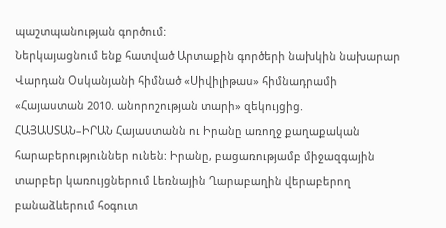պաշտպանության գործում:
Ներկայացնում ենք հատված Արտաքին գործերի նախկին նախարար Վարդան Օսկանյանի հիմնած «Սիվիլիթաս» հիմնադրամի «Հայաստան 2010. անորոշության տարի» զեկույցից. ՀԱՅԱՍՏԱՆ–ԻՐԱՆ Հայաստանն ու Իրանը առողջ քաղաքական հարաբերություններ ունեն: Իրանը, բացառությամբ միջազգային տարբեր կառույցներում Լեռնային Ղարաբաղին վերաբերող բանաձևերում հօգուտ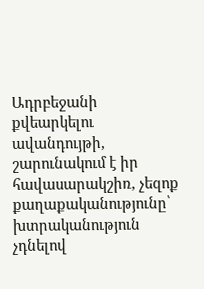Ադրբեջանի քվեարկելու ավանդույթի, շարունակում է իր հավասարակշիռ, չեզոք քաղաքականությունը՝ խտրականություն չդնելով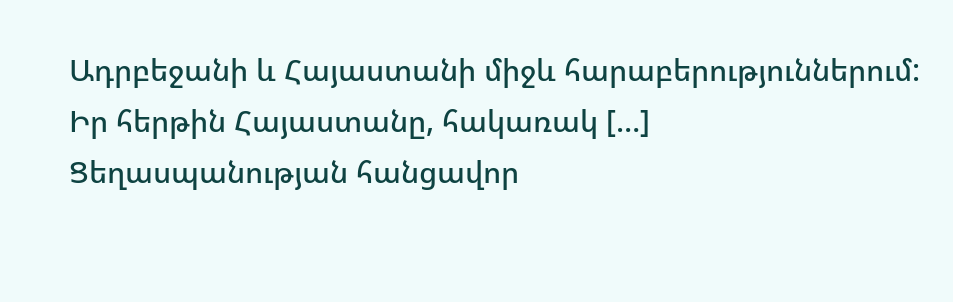Ադրբեջանի և Հայաստանի միջև հարաբերություններում: Իր հերթին Հայաստանը, հակառակ […]
Ցեղասպանության հանցավոր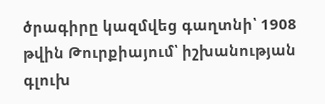ծրագիրը կազմվեց գաղտնի՝ 1908 թվին Թուրքիայում՝ իշխանության գլուխ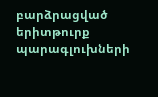բարձրացված երիտթուրք պարագլուխների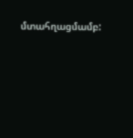մտահղացմամբ: